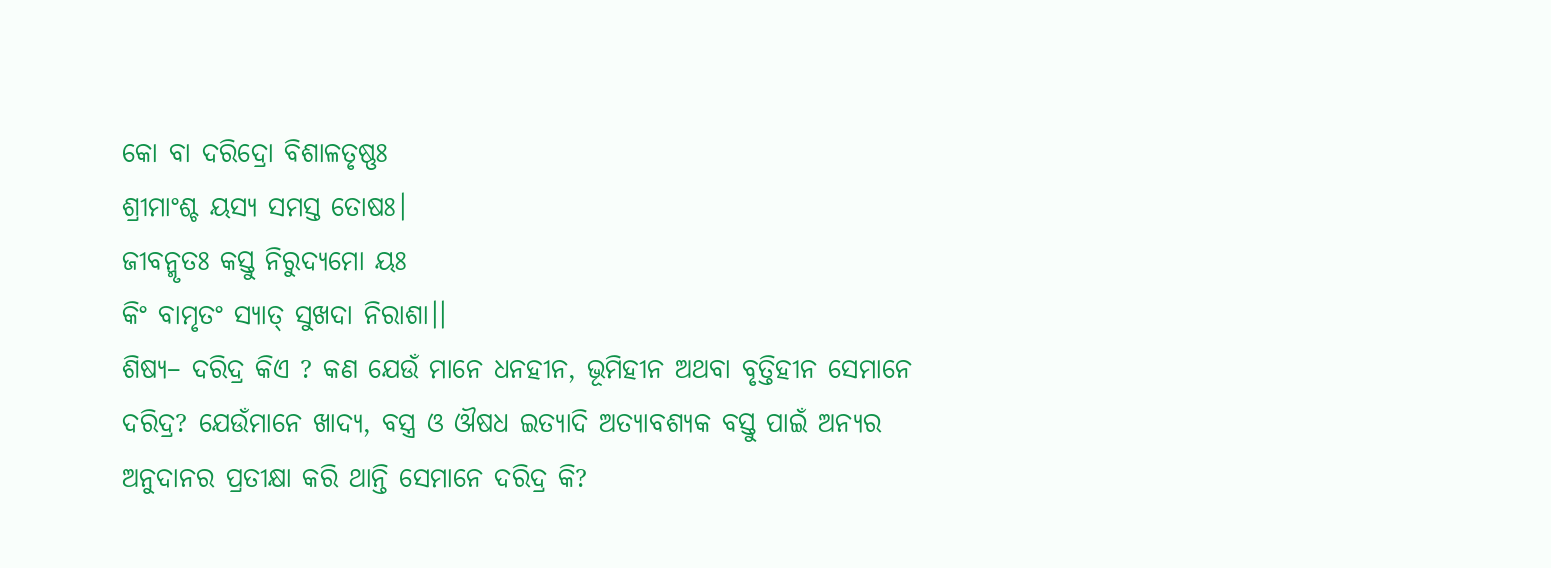କୋ ବା ଦରିଦ୍ରୋ ବିଶାଳତୃଷ୍ଣଃ
ଶ୍ରୀମାଂଶ୍ଚ ୟସ୍ୟ ସମସ୍ତ ତୋଷଃ।
ଜୀବନ୍ମୃତଃ କସ୍ତୁ ନିରୁଦ୍ୟମୋ ୟଃ
କିଂ ବାମୃତଂ ସ୍ୟାତ୍ ସୁଖଦା ନିରାଶା।।
ଶିଷ୍ୟ– ଦରିଦ୍ର କିଏ ? କଣ ଯେଉଁ ମାନେ ଧନହୀନ, ଭୂମିହୀନ ଅଥବା ବୃତ୍ତିହୀନ ସେମାନେ ଦରିଦ୍ର? ଯେଉଁମାନେ ଖାଦ୍ୟ, ବସ୍ତ୍ର ଓ ଔଷଧ ଇତ୍ୟାଦି ଅତ୍ୟାବଶ୍ୟକ ବସ୍ତୁ ପାଇଁ ଅନ୍ୟର ଅନୁଦାନର ପ୍ରତୀକ୍ଷା କରି ଥାନ୍ତି ସେମାନେ ଦରିଦ୍ର କି?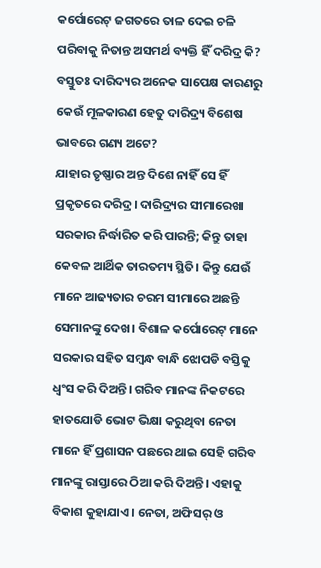କର୍ପୋରେଟ୍ ଜଗତରେ ତାଳ ଦେଇ ଚଳି ପରିବାକୁ ନିତାନ୍ତ ଅସମର୍ଥ ବ୍ୟକ୍ତି ହିଁ ଦରିଦ୍ର କି? ବସ୍ତୁତଃ ଦାରିଦ୍ୟର ଅନେକ ସାପେକ୍ଷ କାରଣରୁ କେଉଁ ମୂଳକାରଣ ହେତୁ ଦାରିଦ୍ର୍ୟ ବିଶେଷ ଭାବରେ ଗଣ୍ୟ ଅଟେ?
ଯାହାର ତୃଷ୍ଣାର ଅନ୍ତ ଦିଶେ ନାହିଁ ସେ ହିଁ ପ୍ରକୃତରେ ଦରିଦ୍ର। ଦାରିଦ୍ର୍ୟର ସୀମାରେଖା ସରକାର ନିର୍ଦ୍ଧାରିତ କରି ପାରନ୍ତି; କିନ୍ତୁ ତାହା କେବଳ ଆର୍ଥିକ ତାରତମ୍ୟ ସ୍ଥିତି। କିନ୍ତୁ ଯେଉଁ ମାନେ ଆଢ୍ୟତାର ଚରମ ସୀମାରେ ଅଛନ୍ତି ସେମାନଙ୍କୁ ଦେଖ। ବିଶାଳ କର୍ପୋରେଟ୍ ମାନେ ସରକାର ସହିତ ସମ୍ବନ୍ଧ ବାନ୍ଧି ଝୋପଡି ବସ୍ତିକୁ ଧ୍ୱଂସ କରି ଦିଅନ୍ତି। ଗରିବ ମାନଙ୍କ ନିକଟରେ ହାତଯୋଡି ଭୋଟ ଭିକ୍ଷା କରୁଥିବା ନେତା ମାନେ ହିଁ ପ୍ରଶାସନ ପଛରେ ଥାଇ ସେହି ଗରିବ ମାନଙ୍କୁ ରାସ୍ତାରେ ଠିଆ କରି ଦିଅନ୍ତି। ଏହାକୁ ବିକାଶ କୁହାଯାଏ। ନେତା, ଅଫିସର୍ ଓ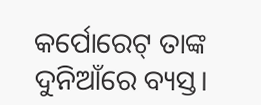କର୍ପୋରେଟ୍ ତାଙ୍କ ଦୁନିଆଁରେ ବ୍ୟସ୍ତ।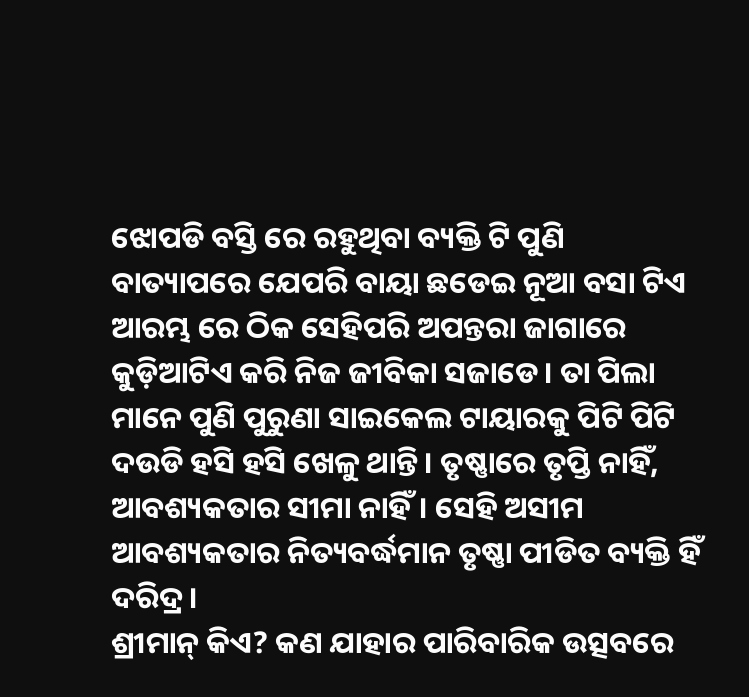ଝୋପଡି ବସ୍ତି ରେ ରହୁଥିବା ବ୍ୟକ୍ତି ଟି ପୁଣି ବାତ୍ୟାପରେ ଯେପରି ବାୟା ଛଡେଇ ନୂଆ ବସା ଟିଏ ଆରମ୍ଭ ରେ ଠିକ ସେହିପରି ଅପନ୍ତରା ଜାଗାରେ କୁଡ଼ିଆଟିଏ କରି ନିଜ ଜୀବିକା ସଜାଡେ। ତା ପିଲା ମାନେ ପୁଣି ପୁରୁଣା ସାଇକେଲ ଟାୟାରକୁ ପିଟି ପିଟି ଦଉଡି ହସି ହସି ଖେଳୁ ଥାନ୍ତି। ତୃଷ୍ଣାରେ ତୃପ୍ତି ନାହିଁ, ଆବଶ୍ୟକତାର ସୀମା ନାହିଁ। ସେହି ଅସୀମ ଆବଶ୍ୟକତାର ନିତ୍ୟବର୍ଦ୍ଧମାନ ତୃଷ୍ଣା ପୀଡିତ ବ୍ୟକ୍ତି ହିଁ ଦରିଦ୍ର।
ଶ୍ରୀମାନ୍ କିଏ? କଣ ଯାହାର ପାରିବାରିକ ଉତ୍ସବରେ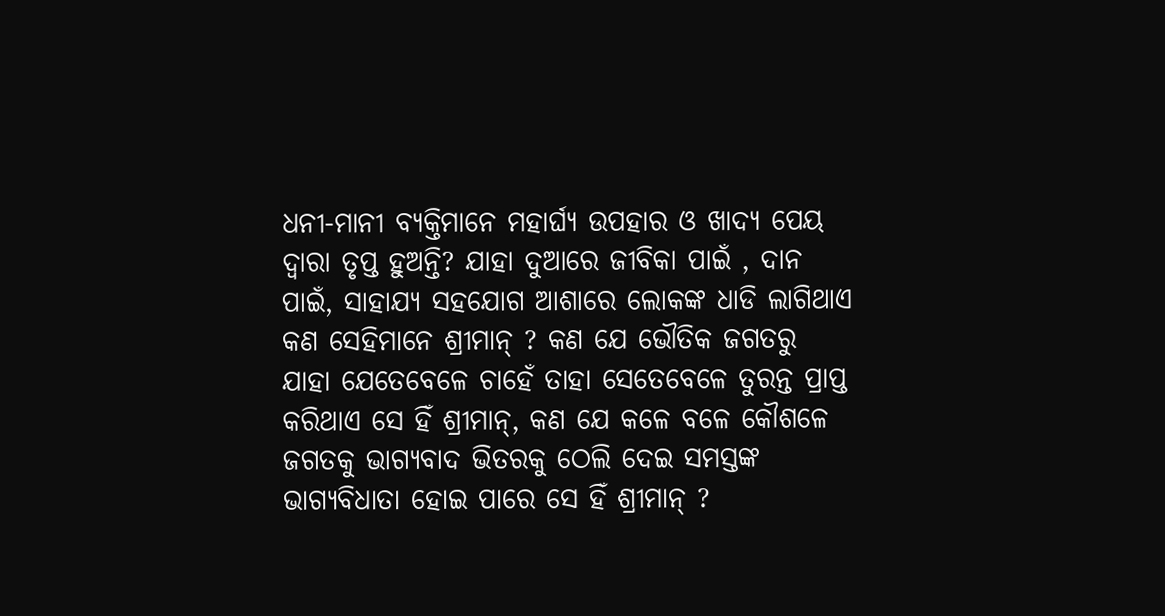ଧନୀ-ମାନୀ ବ୍ୟକ୍ତିମାନେ ମହାର୍ଘ୍ୟ ଉପହାର ଓ ଖାଦ୍ୟ ପେୟ ଦ୍ୱାରା ତୃପ୍ତ ହୁଅନ୍ତି? ଯାହା ଦୁଆରେ ଜୀବିକା ପାଇଁ , ଦାନ ପାଇଁ, ସାହାଯ୍ୟ ସହଯୋଗ ଆଶାରେ ଲୋକଙ୍କ ଧାଡି ଲାଗିଥାଏ କଣ ସେହିମାନେ ଶ୍ରୀମାନ୍ ? କଣ ଯେ ଭୌତିକ ଜଗତରୁ ଯାହା ଯେତେବେଳେ ଚାହେଁ ତାହା ସେତେବେଳେ ତୁରନ୍ତ ପ୍ରାପ୍ତ କରିଥାଏ ସେ ହିଁ ଶ୍ରୀମାନ୍, କଣ ଯେ କଳେ ବଳେ କୌଶଳେ ଜଗତକୁ ଭାଗ୍ୟବାଦ ଭିତରକୁ ଠେଲି ଦେଇ ସମସ୍ତଙ୍କ ଭାଗ୍ୟବିଧାତା ହୋଇ ପାରେ ସେ ହିଁ ଶ୍ରୀମାନ୍ ?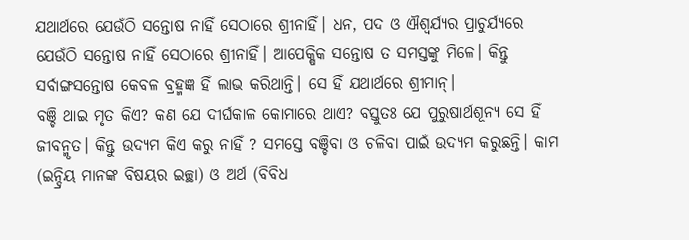ଯଥାର୍ଥରେ ଯେଉଁଠି ସନ୍ତୋଷ ନାହିଁ ସେଠାରେ ଶ୍ରୀନାହିଁ। ଧନ, ପଦ ଓ ଐଶ୍ୱର୍ଯ୍ୟର ପ୍ରାଚୁର୍ଯ୍ୟରେ ଯେଉଁଠି ସନ୍ତୋଷ ନାହିଁ ସେଠାରେ ଶ୍ରୀନାହିଁ। ଆପେକ୍ଷିକ ସନ୍ତୋଷ ତ ସମସ୍ତଙ୍କୁ ମିଳେ। କିନ୍ତୁ ସର୍ବାଙ୍ଗସନ୍ତୋଷ କେବଳ ବ୍ରହ୍ମଜ୍ଞ ହିଁ ଲାଭ କରିଥାନ୍ତି। ସେ ହିଁ ଯଥାର୍ଥରେ ଶ୍ରୀମାନ୍।
ବଞ୍ଚି ଥାଇ ମୃତ କିଏ? କଣ ଯେ ଦୀର୍ଘକାଳ କୋମାରେ ଥାଏ? ବସ୍ତୁତଃ ଯେ ପୁରୁଷାର୍ଥଶୂନ୍ୟ ସେ ହିଁ ଜୀବନ୍ମୃତ। କିନ୍ତୁ ଉଦ୍ୟମ କିଏ କରୁ ନାହିଁ ? ସମସ୍ତେ ବଞ୍ଚିବା ଓ ଚଳିବା ପାଇଁ ଉଦ୍ୟମ କରୁଛନ୍ତି। କାମ (ଇନ୍ଦ୍ରିୟ ମାନଙ୍କ ବିଷୟର ଇଚ୍ଛା) ଓ ଅର୍ଥ (ବିବିଧ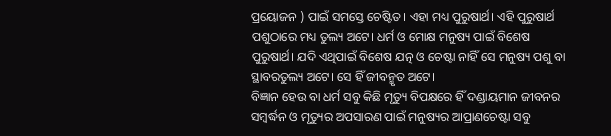ପ୍ରୟୋଜନ ) ପାଇଁ ସମସ୍ତେ ଚେଷ୍ଟିତ। ଏହା ମଧ୍ୟ ପୁରୁଷାର୍ଥ। ଏହି ପୁରୁଷାର୍ଥ ପଶୁଠାରେ ମଧ୍ୟ ତୁଲ୍ୟ ଅଟେ। ଧର୍ମ ଓ ମୋକ୍ଷ ମନୁଷ୍ୟ ପାଇଁ ବିଶେଷ ପୁରୁଷାର୍ଥ। ଯଦି ଏଥିପାଇଁ ବିଶେଷ ଯତ୍ନ ଓ ଚେଷ୍ଟା ନାହିଁ ସେ ମନୁଷ୍ୟ ପଶୁ ବା ସ୍ଥାବରତୁଲ୍ୟ ଅଟେ। ସେ ହିଁ ଜୀବନ୍ମୃତ ଅଟେ।
ବିଜ୍ଞାନ ହେଉ ବା ଧର୍ମ ସବୁ କିଛି ମୃତ୍ୟୁ ବିପକ୍ଷରେ ହିଁ ଦଣ୍ଡାୟମାନ ଜୀବନର ସମ୍ବର୍ଦ୍ଧନ ଓ ମୃତ୍ୟୁର ଅପସାରଣ ପାଇଁ ମନୁଷ୍ୟର ଆପ୍ରାଣଚେଷ୍ଟା ସବୁ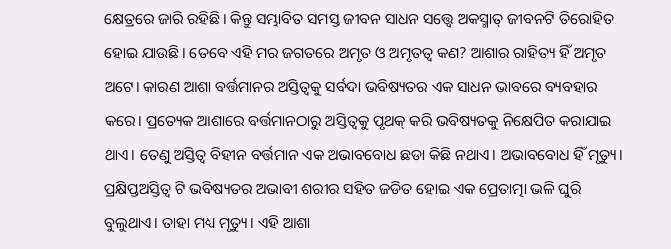କ୍ଷେତ୍ରରେ ଜାରି ରହିଛି। କିନ୍ତୁ ସମ୍ଭାବିତ ସମସ୍ତ ଜୀବନ ସାଧନ ସତ୍ତ୍ୱେ ଅକସ୍ମାତ୍ ଜୀବନଟି ତିରୋହିତ ହୋଇ ଯାଉଛି। ତେବେ ଏହି ମର ଜଗତରେ ଅମୃତ ଓ ଅମୃତତ୍ୱ କଣ? ଆଶାର ରାହିତ୍ୟ ହିଁ ଅମୃତ ଅଟେ। କାରଣ ଆଶା ବର୍ତ୍ତମାନର ଅସ୍ତିତ୍ବକୁ ସର୍ବଦା ଭବିଷ୍ୟତର ଏକ ସାଧନ ଭାବରେ ବ୍ୟବହାର କରେ। ପ୍ରତ୍ୟେକ ଆଶାରେ ବର୍ତ୍ତମାନଠାରୁ ଅସ୍ତିତ୍ବକୁ ପୃଥକ୍ କରି ଭବିଷ୍ୟତକୁ ନିକ୍ଷେପିତ କରାଯାଇ ଥାଏ। ତେଣୁ ଅସ୍ତିତ୍ବ ବିହୀନ ବର୍ତ୍ତମାନ ଏକ ଅଭାବବୋଧ ଛଡା କିଛି ନଥାଏ। ଅଭାବବୋଧ ହିଁ ମୃତ୍ୟୁ। ପ୍ରକ୍ଷିପ୍ତଅସ୍ତିତ୍ବ ଟି ଭବିଷ୍ୟତର ଅଭାବୀ ଶରୀର ସହିତ ଜଡିତ ହୋଇ ଏକ ପ୍ରେତାତ୍ମା ଭଳି ଘୁରି ବୁଲୁଥାଏ। ତାହା ମଧ୍ୟ ମୃତ୍ୟୁ। ଏହି ଆଶା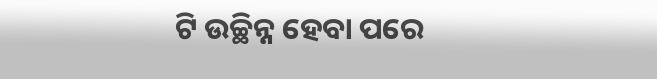ଟି ଉଚ୍ଛିନ୍ନ ହେବା ପରେ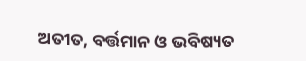ଅତୀତ, ବର୍ତ୍ତମାନ ଓ ଭବିଷ୍ୟତ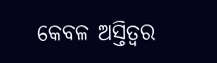କେବଳ ଅସ୍ତିତ୍ବର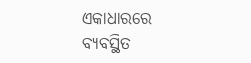ଏକାଧାରରେ ବ୍ୟବସ୍ଥିତ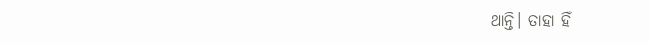ଥାନ୍ତି। ତାହା ହିଁ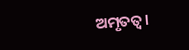ଅମୃତତ୍ୱ।